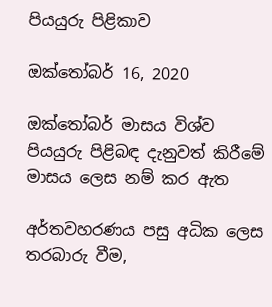පියයුරු පිළිකාව

ඔක්තෝබර් 16, 2020

ඔක්තෝබර් මාසය විශ්ව පියයුරු පිළිබඳ දැනුවත් කිරීමේ මාසය ලෙස නම් කර ඇත

අර්තවහරණය පසු අධික ලෙස තරබාරු වීම,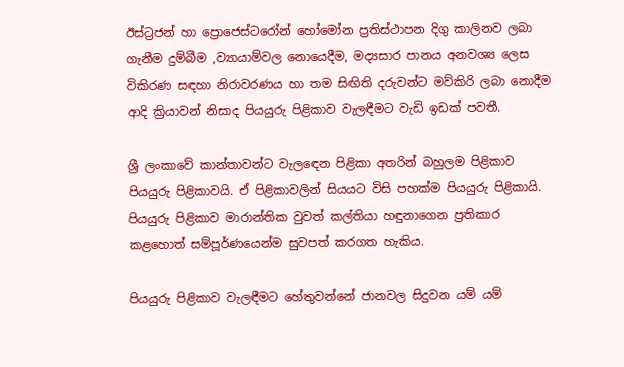ඊස්ට්‍රජන් හා ප්‍රොජෙස්ටරෝන් හෝමෝන ප්‍රතිස්ථාපන දිගු කාලිනව ලබා ගැනීම දුම්බීම ,ව්‍යායාම්වල නොයෙදීම, මද්‍යසාර පානය අනවශ්‍ය ලෙස විකිරණ සඳහා නිරාවරණය හා තම සිඟිති දරුවන්ට මව්කිරි ලබා නොදීම ආදි ක්‍රියාවන් නිසාද පියයුරු පිළිකාව වැලඳීමට වැඩි ඉඩක් පවතී.

ශ්‍රී ලංකාවේ කාන්තාවන්ට වැලඳෙන පිළිකා අතරින් බහුලම පිළිකාව පියයුරු පිළිකාවයි. ඒ පිළිකාවලින් සියයට විසි පහක්ම පියයුරු පිළිකායි. පියයුරු පිළිකාව මාරාන්තික වුවත් කල්තියා හඳුනාගෙන ප්‍රතිකාර කළහොත් සම්පූර්ණයෙන්ම සුවපත් කරගත හැකිය.

පියයුරු පිළිකාව වැලඳීමට හේතුවන්නේ ජානවල සිදුවන යම් යම්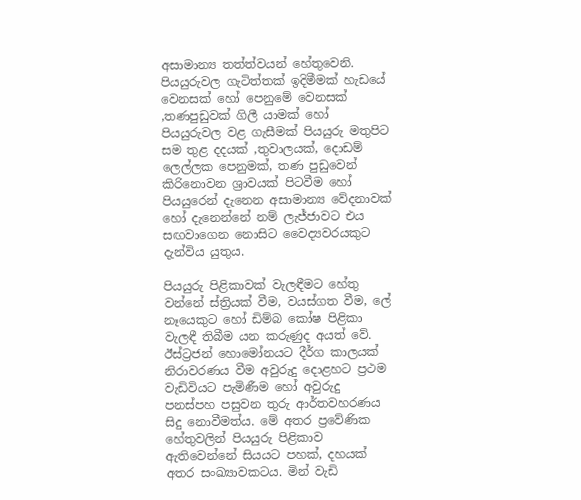අසාමාන්‍ය තත්ත්වයන් හේතුවෙනි. පියයුරුවල ගැටිත්තක් ඉදිමීමක් හැඩයේ වෙනසක් හෝ පෙනුමේ වෙනසක් ,තණපුඩුවක් ගිලී යාමක් හෝ පියයුරුවල වළ ගැසීමක් පියයුරු මතුපිට සම තුළ දදයක් ,තුවාලයක්, දොඩම් ලෙල්ලක පෙනුමක්, තණ පුඩුවෙන් කිරිනොවන ශ්‍රාවයක් පිටවීම හෝ පියයුරෙන් දැනෙන අසාමාන්‍ය වේදනාවක් හෝ දැනෙන්නේ නම් ලැජ්ජාවට එය සඟවාගෙන නොසිට වෛද්‍යවරයකුට දැන්විය යුතුය.

පියයුරු පිළිකාවක් වැලඳීමට හේතු වන්නේ ස්ත්‍රියක් වීම, වයස්ගත වීම, ලේ නෑයෙකුට හෝ ඩිම්බ කෝෂ පිළිකා වැලඳී තිබීම යන කරුණුද අයත් වේ. ඊස්ට්‍රජන් හොමෝනයට දීර්ග කාලයක් නිරාවරණය වීම අවුරුදු දොළහට ප්‍රථම වැඩිවියට පැමිණීම හෝ අවුරුදු පනස්පහ පසුවන තුරු ආර්තවහරණය සිදු නොවීමත්ය. මේ අතර ප්‍රවේණික හේතුවලින් පියයුරු පිළිකාව ඇතිවෙන්නේ සියයට පහක්, දහයක් අතර සංඛ්‍යාවකටය. මින් වැඩි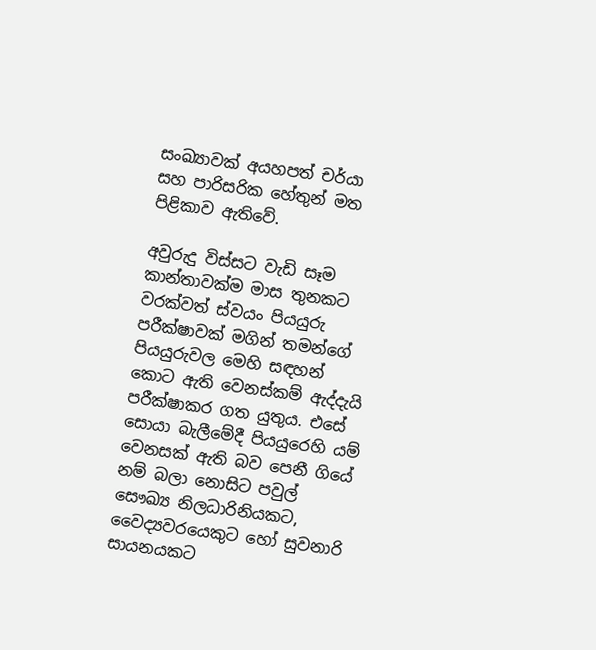සංඛ්‍යාවක් අයහපත් චර්යා සහ පාරිසරික හේතුන් මත පිළිකාව ඇතිවේ.

අවුරුදු විස්සට වැඩි සෑම කාන්තාවක්ම මාස තුනකට වරක්වත් ස්වයං පියයුරු පරීක්ෂාවක් මගින් තමන්ගේ පියයුරුවල මෙහි සඳහන් කොට ඇති වෙනස්කම් ඇද්දැයි පරීක්ෂාකර ගත යුතුය. එසේ සොයා බැලීමේදී පියයුරෙහි යම් වෙනසක් ඇති බව පෙනී ගියේ නම් බලා නොසිට පවුල් සෞඛ්‍ය නිලධාරිනියකට, වෛද්‍යවරයෙකුට හෝ සුවනාරි සායනයකට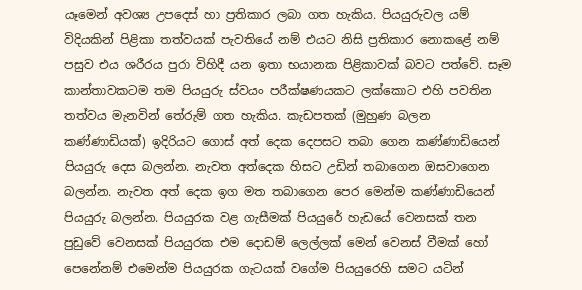යෑමෙන් අවශ්‍ය උපදෙස් හා ප්‍රතිකාර ලබා ගත හැකිය. පියයුරුවල යම් විදියකින් පිළිකා තත්වයක් පැවතියේ නම් එයට නිසි ප්‍රතිකාර නොකළේ නම් පසුව එය ශරීරය පුරා විහිදී යන ඉතා භයානක පිළිකාවක් බවට පත්වේ. සෑම කාන්තාවකටම තම පියයුරු ස්වයං පරීක්ෂණයකට ලක්කොට එහි පවතින තත්වය මැනවින් තේරුම් ගත හැකිය. කැඩපතක් (මුහුණ බලන කණ්ණාඩියක්) ඉදිරියට ගොස් අත් දෙක දෙපසට තබා ගෙන කණ්ණාඩියෙන් පියයුරු දෙස බලන්න. නැවත අත්දෙක හිසට උඩින් තබාගෙන ඔසවාගෙන බලන්න. නැවත අත් දෙක ඉග මත තබාගෙන පෙර මෙන්ම කණ්ණාඩියෙන් පියයුරු බලන්න. පියයුරක වළ ගැසීමක් පියයුරේ හැඩයේ වෙනසක් තන පුඩුවේ වෙනසක් පියයුරක එම දොඩම් ලෙල්ලක් මෙන් වෙනස් වීමක් හෝ පෙනේනම් එමෙන්ම පියයුරක ගැටයක් වගේම පියයුරෙහි සමට යටින්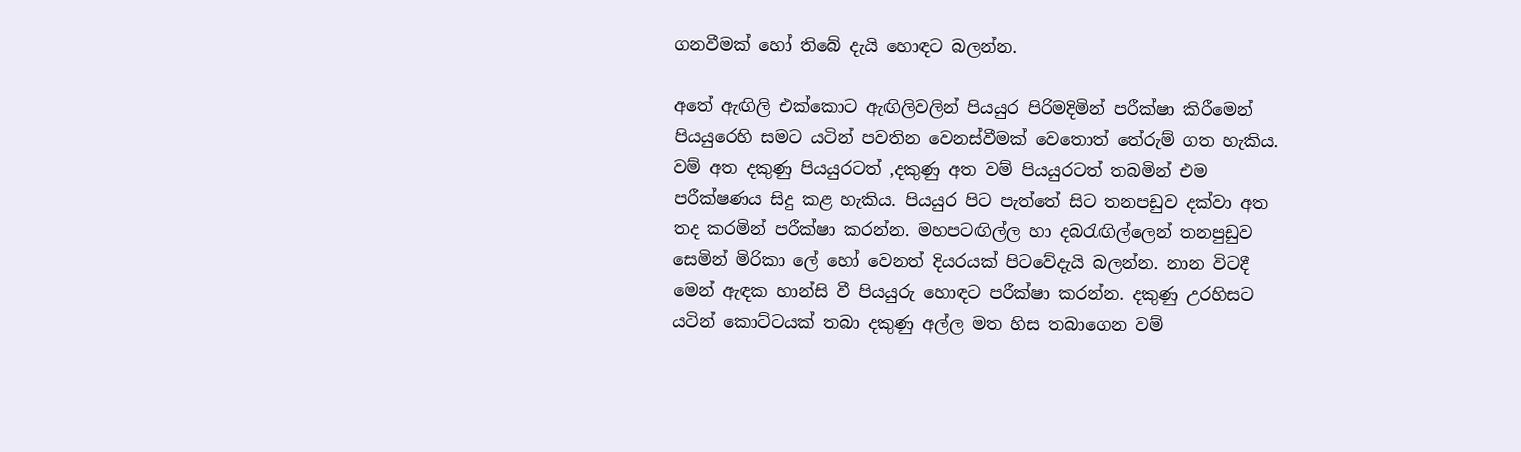ගනවීමක් හෝ තිබේ දැයි හොඳට බලන්න.

අතේ ඇඟිලි එක්කොට ඇඟිලිවලින් පියයුර පිරිමදිමින් පරීක්ෂා කිරීමෙන් පියයුරෙහි සමට යටින් පවතින වෙනස්වීමක් වෙතොත් තේරුම් ගත හැකිය. වම් අත දකුණු පියයුරටත් ,දකුණු අත වම් පියයුරටත් තබමින් එම පරීක්ෂණය සිදු කළ හැකිය. පියයුර පිට පැත්තේ සිට තනපඩුව දක්වා අත තද කරමින් පරීක්ෂා කරන්න. මහපටඟිල්ල හා දබරැඟිල්ලෙන් තනපුඩුව සෙමින් මිරිකා ලේ හෝ වෙනත් දියරයක් පිටවේදැයි බලන්න. නාන විටදී මෙන් ඇඳක හාන්සි වී පියයුරු හොඳට පරීක්ෂා කරන්න. දකුණු උරහිසට යටින් කොට්ටයක් තබා දකුණු අල්ල මත හිස තබාගෙන වම්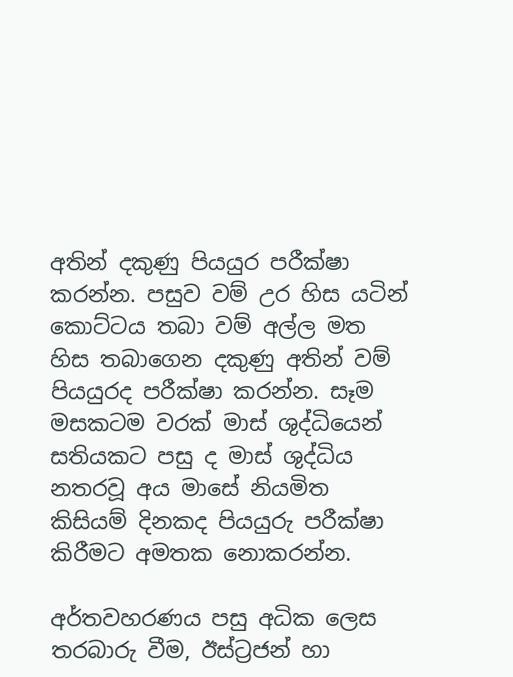අතින් දකුණු පියයුර පරීක්ෂා කරන්න. පසුව වම් උර හිස යටින් කොට්ටය තබා වම් අල්ල මත හිස තබාගෙන දකුණු අතින් වම් පියයුරද පරීක්ෂා කරන්න. සෑම මසකටම වරක් මාස් ශුද්ධියෙන් සතියකට පසු ද මාස් ශුද්ධිය නතරවූ අය මාසේ නියමිත කිසියම් දිනකද පියයුරු පරීක්ෂා කිරීමට අමතක නොකරන්න.

අර්තවහරණය පසු අධික ලෙස තරබාරු වීම, ඊස්ට්‍රජන් හා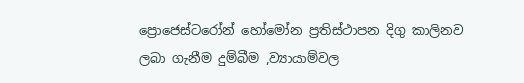ප්‍රොජෙස්ටරෝන් හෝමෝන ප්‍රතිස්ථාපන දිගු කාලිනව ලබා ගැනීම දුම්බීම ,ව්‍යායාම්වල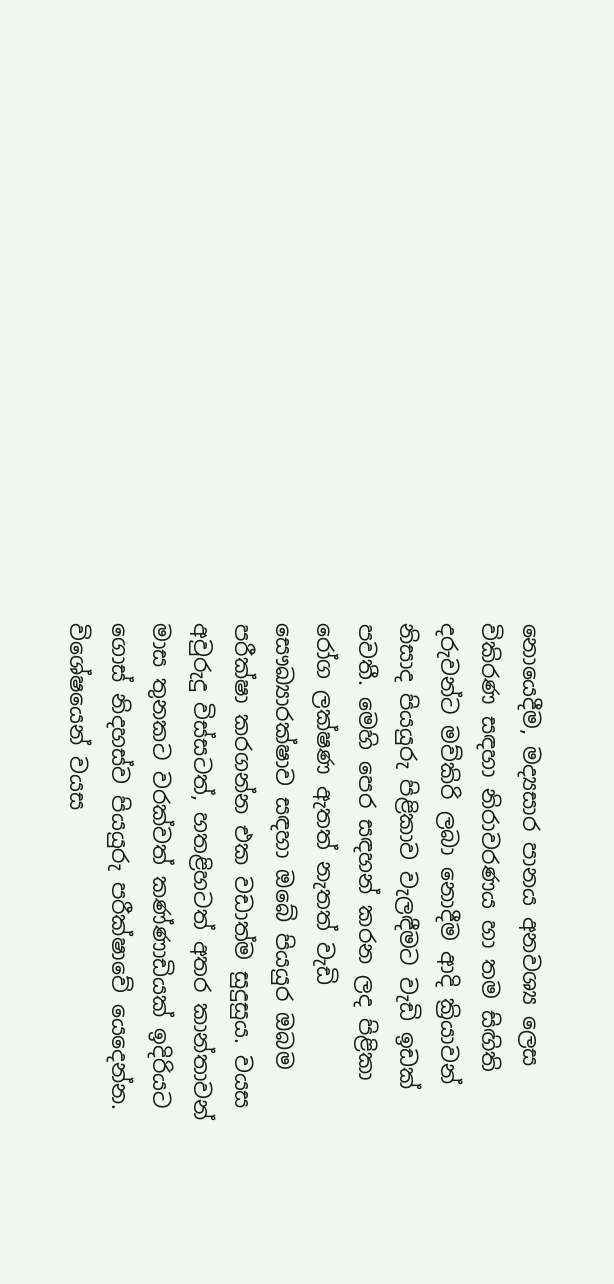නොයෙදීම, මද්‍යසාර පානය අනවශ්‍ය ලෙස විකිරණ සඳහා නිරාවරණය හා තම සිඟිති දරුවන්ට මව්කිරි ලබා නොදීම ආදි ක්‍රියාවන් නිසාද පියයුරු පිළිකාව වැලඳීමට වැඩි ඉඩක් පවතී. මෙහි පෙර සඳහන් කරන ලද පිළිකා රෝග ලක්ෂණ ඇතත් නැතත් වැඩි සෞඛ්‍යාරක්ෂාව සඳහා ඔබේ පියයුර ඔබම පරීක්ෂා කරගන්න එක වඩාත්ම සුදුසුය. වයස අවුරුදු විස්සටත්, හතළිහටත් අතර කාන්තාවන් මාස තුනකට වරක්වත් කණ්ණාඩියක් ඉදිරියට ගොස් නිදහස්ව පියයුරු පරීක්ෂාවේ යෙදෙන්න. විශේෂයෙන් වයස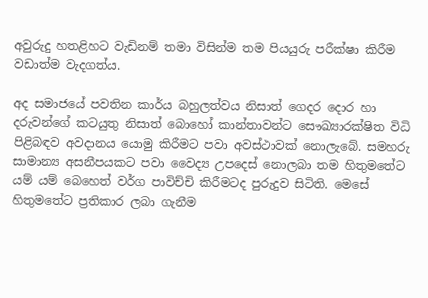අවුරුදු හතළිහට වැඩිනම් තමා විසින්ම තම පියයුරු පරීක්ෂා කිරීම වඩාත්ම වැදගත්ය.

අද සමාජයේ පවතින කාර්ය බහුලත්වය නිසාත් ගෙදර දොර හා දරුවන්ගේ කටයුතු නිසාත් බොහෝ කාන්තාවන්ට සෞඛ්‍යාරක්ෂිත විධි පිළිබඳව අවදානය යොමු කිරීමට පවා අවස්ථාවක් නොලැබේ. සමහරු සාමාන්‍ය අසනීපයකට පවා වෛද්‍ය උපදෙස් නොලබා තම හිතුමතේට යම් යම් බෙහෙත් වර්ග පාවිච්චි කිරීමටද පුරුදුව සිටිති. මෙසේ හිතුමතේට ප්‍රතිකාර ලබා ගැනීම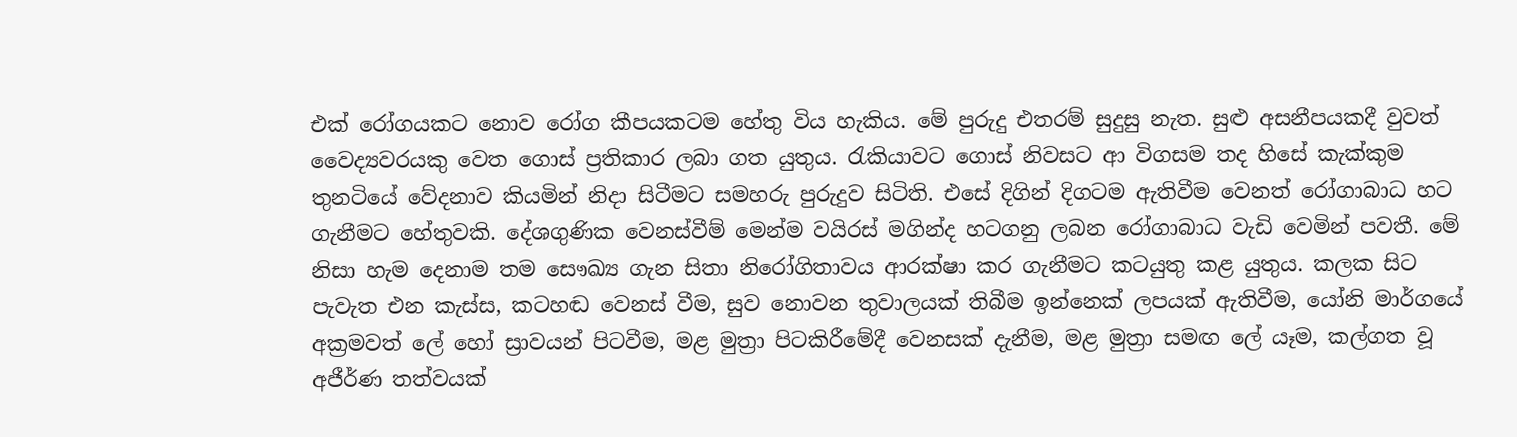එක් රෝගයකට නොව රෝග කීපයකටම හේතු විය හැකිය. මේ පුරුදු එතරම් සුදුසු නැත. සුළු අසනීපයකදී වුවත් වෛද්‍යවරයකු වෙත ගොස් ප්‍රතිකාර ලබා ගත යුතුය. රැකියාවට ගොස් නිවසට ආ විගසම තද හිසේ කැක්කුම තුනටියේ වේදනාව කියමින් නිදා සිටීමට සමහරු පුරුදුව සිටිති. එසේ දිගින් දිගටම ඇතිවීම වෙනත් රෝගාබාධ හට ගැනීමට හේතුවකි. දේශගුණික වෙනස්වීම් මෙන්ම වයිරස් මගින්ද හටගනු ලබන රෝගාබාධ වැඩි වෙමින් පවතී. මේ නිසා හැම දෙනාම තම සෞඛ්‍ය ගැන සිතා නිරෝගිතාවය ආරක්ෂා කර ගැනීමට කටයුතු කළ යුතුය. කලක සිට පැවැත එන කැස්ස, කටහඬ වෙනස් වීම, සුව නොවන තුවාලයක් තිබීම ඉන්නෙක් ලපයක් ඇතිවීම, යෝනි මාර්ගයේ අක්‍රමවත් ලේ හෝ ස්‍රාවයන් පිටවීම, මළ මුත්‍රා පිටකිරීමේදී වෙනසක් දැනීම, මළ මුත්‍රා සමඟ ලේ යෑම, කල්ගත වූ අජීර්ණ තත්වයක්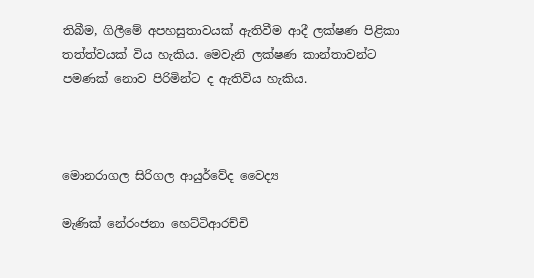තිබීම, ගිලීමේ අපහසුතාවයක් ඇතිවීම ආදී ලක්ෂණ පිළිකා තත්ත්වයක් විය හැකිය. මෙවැනි ලක්ෂණ කාන්තාවන්ට පමණක් නොව පිරිමින්ට ද ඇතිවිය හැකිය.



මොනරාගල සිරිගල ආයුර්වේද වෛද්‍ය

මැණික් නේරංජනා හෙට්ටිආරච්චි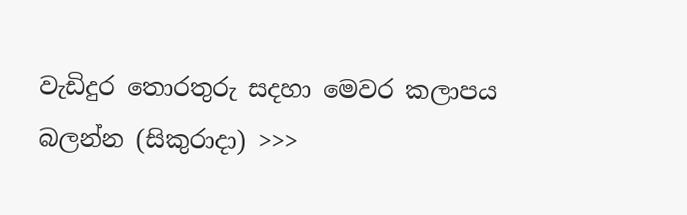වැඩිදුර තොරතුරු සදහා මෙවර කලාපය බලන්න (සිකුරාදා) >>>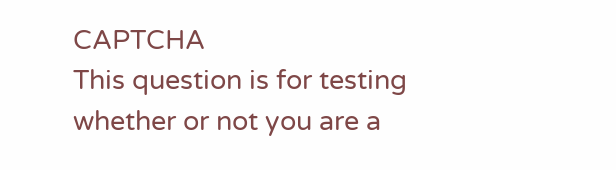CAPTCHA
This question is for testing whether or not you are a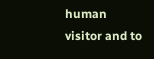human visitor and to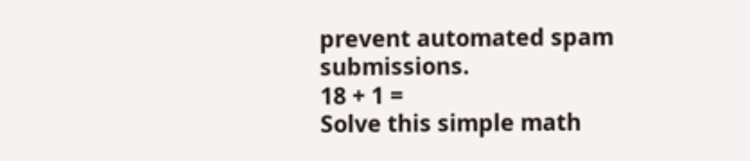prevent automated spam submissions.
18 + 1 =
Solve this simple math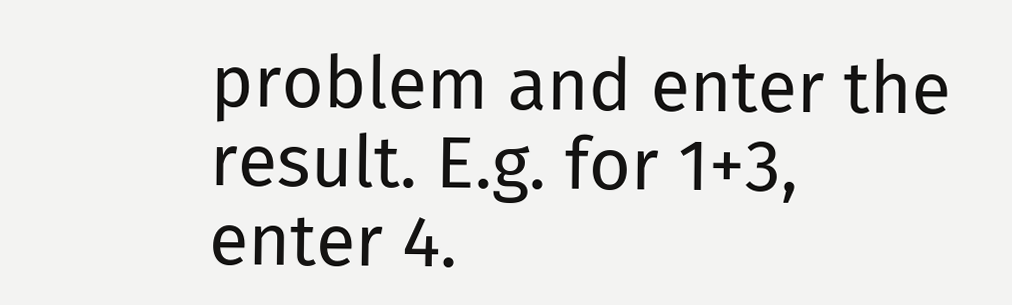problem and enter the result. E.g. for 1+3, enter 4.